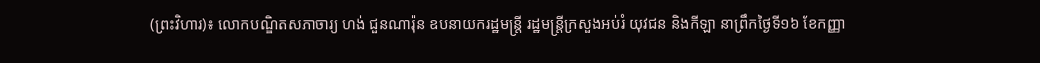(ព្រះវិហារ)៖ លោកបណ្ឌិតសភាចារ្យ ហង់ ជួនណារ៉ុន ឧបនាយករដ្ឋមន្ត្រី រដ្ឋមន្ត្រីក្រសួងអប់រំ យុវជន និងកីឡា នាព្រឹកថ្ងៃទី១៦ ខែកញ្ញា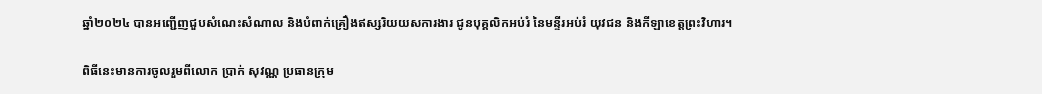ឆ្នាំ២០២៤ បានអញ្ជើញជួបសំណេះសំណាល និងបំពាក់គ្រឿងឥស្សរិយយសការងារ ជូនបុគ្គលិកអប់រំ នៃមន្ទីរអប់រំ យុវជន និងកីឡាខេត្តព្រះវិហារ។

ពិធីនេះមានការចូលរួមពីលោក ប្រាក់ សុវណ្ណ ប្រធានក្រុម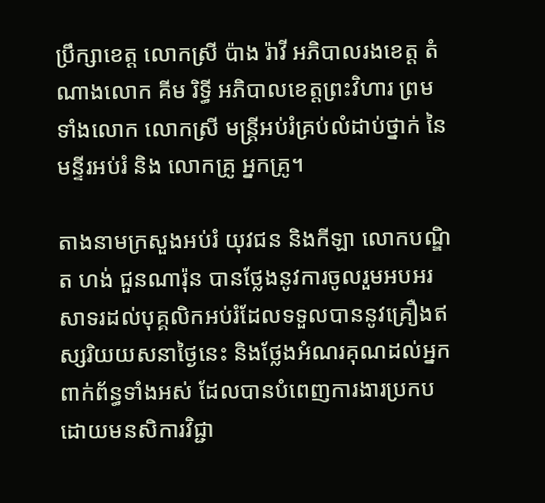ប្រឹក្សាខេត្ត លោកស្រី ប៉ាង រ៉ាវី អភិបាលរងខេត្ត តំណាងលោក គីម រិទ្ធី អភិបាលខេត្តព្រះវិហារ ព្រមទាំងលោក លោកស្រី មន្ត្រីអប់រំគ្រប់លំដាប់ថ្នាក់ នៃមន្ទីរអប់រំ និង លោកគ្រូ អ្នកគ្រូ។

តាងនាមក្រសួងអប់រំ យុវជន និងកីឡា លោកបណ្ឌិត ហង់ ជួនណារ៉ុន បានថ្លែងនូវការចូលរួមអបអរសាទរដល់បុគ្គលិកអប់រំដែលទទួលបាននូវគ្រឿងឥស្សរិយយសនាថ្ងៃនេះ និងថ្លែងអំណរគុណដល់អ្នកពាក់ព័ន្ធទាំងអស់ ដែលបានបំពេញការងារប្រកបដោយមនសិការវិជ្ជា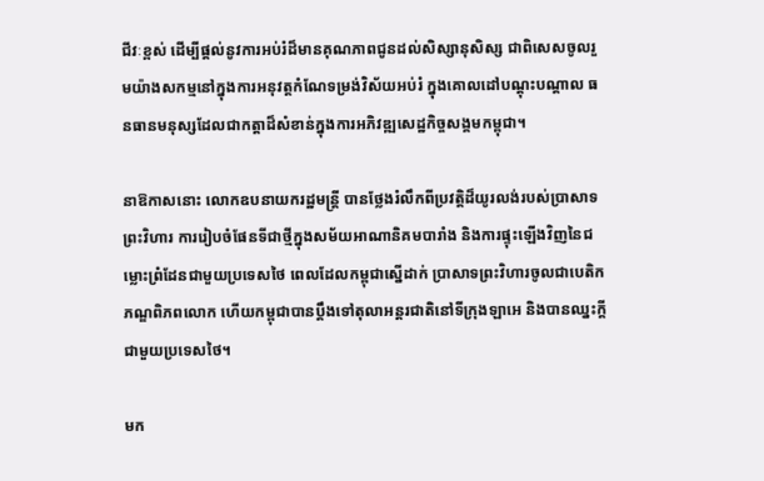ជីវៈខ្ពស់ ដើម្បីផ្ដល់នូវការអប់រំដ៏មានគុណភាពជូនដល់សិស្សានុសិស្ស ជាពិសេសចូលរួមយ៉ាងសកម្មនៅក្នុងការអនុវត្តកំណែទម្រង់វិស័យអប់រំ ក្នុងគោលដៅបណ្ដុះបណ្ដាល ធនធានមនុស្សដែលជាកត្តាដ៏សំខាន់ក្នុងការអភិវឌ្ឍសេដ្ឋកិច្ចសង្គមកម្ពុជា។

នាឱកាសនោះ លោកឧបនាយករដ្ឋមន្ត្រី បានថ្លែងរំលឹកពីប្រវត្តិដ៏យូរលង់របស់ប្រាសាទព្រះវិហារ ការរៀបចំផែនទីជាថ្មីក្នុងសម័យអាណានិគមបារាំង និងការផ្ទុះឡើងវិញនៃជម្លោះព្រំដែនជាមួយប្រទេសថៃ ពេលដែលកម្ពុជាស្នើដាក់ ប្រាសាទព្រះវិហារចូលជាបេតិកភណ្ឌពិភពលោក ហើយកម្ពុជាបានប្តឹងទៅតុលាអន្តរជាតិនៅទីក្រុងឡាអេ និងបានឈ្នះក្តីជាមួយប្រទេសថៃ។

មក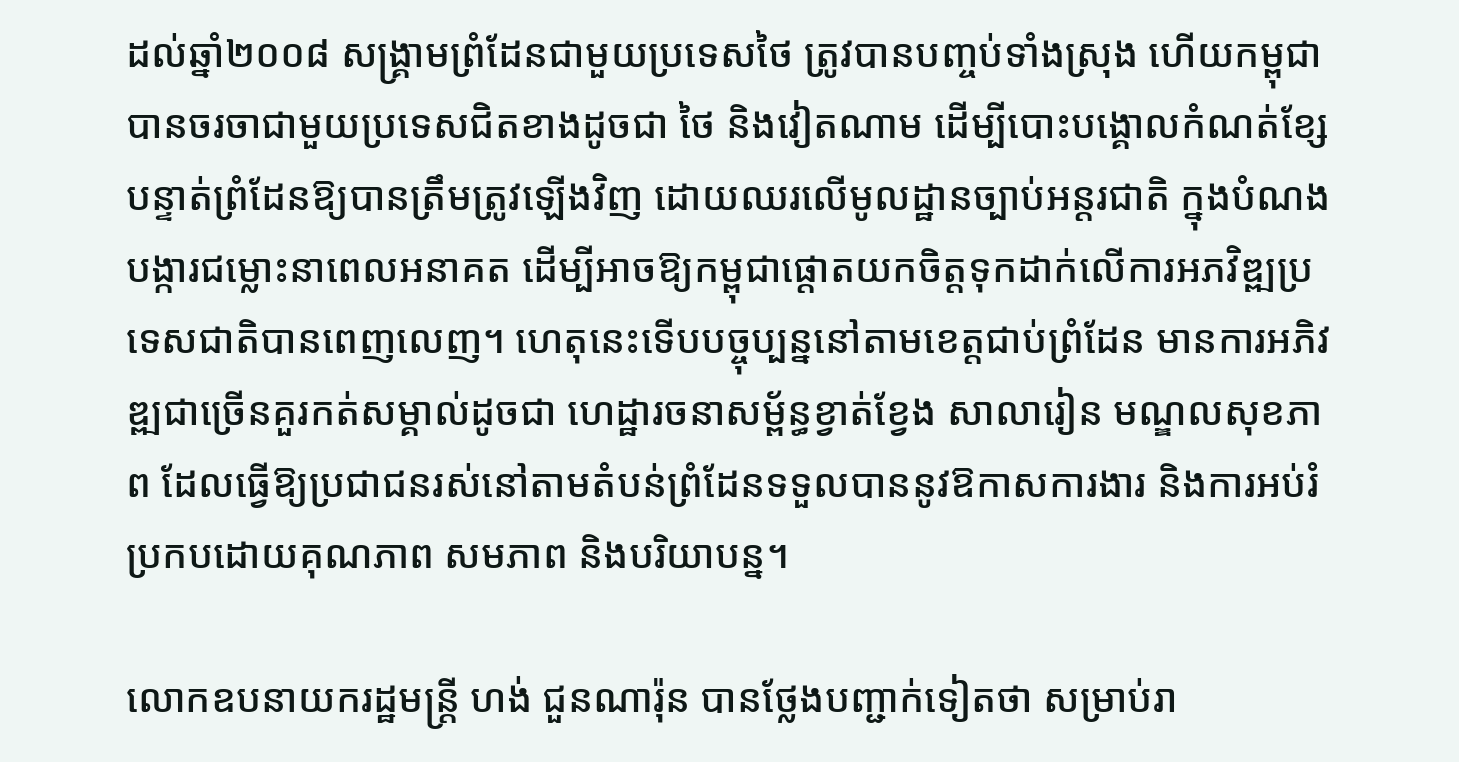ដល់ឆ្នាំ២០០៨ សង្គ្រាមព្រំដែនជាមួយប្រទេសថៃ ត្រូវបានបញ្ចប់ទាំងស្រុង ហើយកម្ពុជាបានចរចាជាមួយប្រទេសជិតខាងដូចជា ថៃ និងវៀតណាម ដើម្បីបោះបង្គោលកំណត់ខ្សែបន្ទាត់ព្រំដែនឱ្យបានត្រឹមត្រូវឡើងវិញ ដោយឈរលើមូលដ្ឋានច្បាប់អន្តរជាតិ ក្នុងបំណងបង្ការជម្លោះនាពេលអនាគត ដើម្បីអាចឱ្យកម្ពុជាផ្តោតយកចិត្តទុកដាក់លើការអភវិឌ្ឍប្រទេសជាតិបានពេញលេញ។ ហេតុនេះទើបបច្ចុប្បន្ននៅតាមខេត្តជាប់ព្រំដែន មានការអភិវឌ្ឍជាច្រើនគួរកត់សម្គាល់ដូចជា ហេដ្ឋារចនាសម្ព័ន្ធខ្វាត់ខ្វែង សាលារៀន មណ្ឌលសុខភាព ដែលធ្វើឱ្យប្រជាជនរស់នៅតាមតំបន់ព្រំដែនទទួលបាននូវឱកាសការងារ និងការអប់រំប្រកបដោយគុណភាព សមភាព និងបរិយាបន្ន។

លោកឧបនាយករដ្ឋមន្ត្រី ហង់ ជួនណារ៉ុន បានថ្លែងបញ្ជាក់ទៀតថា សម្រាប់រា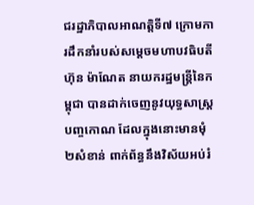ជរដ្ឋាភិបាលអាណត្តិទី៧ ក្រោមការដឹកនាំរបស់សម្តេចមហាបវធិបតី ហ៊ុន ម៉ាណែត នាយករដ្ឋមន្ត្រីនៃកម្ពុជា បានដាក់ចេញនូវយុទ្ធសាស្ត្របញ្ចកោណ ដែលក្នុងនោះមានមុំ២សំខាន់ ពាក់ព័ន្ធនឹងវិស័យអប់រំ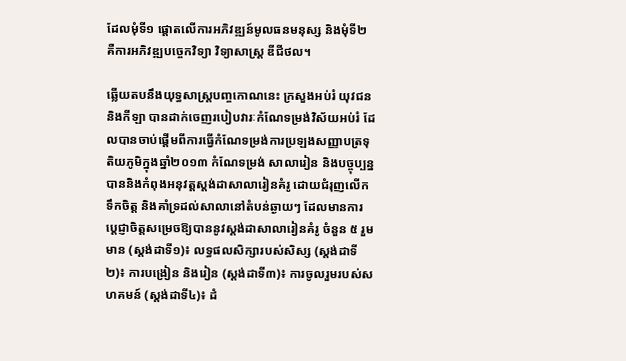ដែលមុំទី១ ផ្តោតលើការអភិវឌ្ឍន៍មូលធនមនុស្ស និងមុំទី២ គឺការអភិវឌ្ឍបច្ចេកវិទ្យា វិទ្យាសាស្ត្រ ឌីជីថល។

ឆ្លើយតបនឹងយុទ្ធសាស្ត្របញ្ចកោណនេះ ក្រសួងអប់រំ យុវជន និងកីឡា បានដាក់ចេញរបៀបវារៈកំណែទម្រង់វិស័យអប់រំ ដែលបានចាប់ផ្តើមពីការធ្វើកំណែទម្រង់ការប្រឡងសញ្ញាបត្រទុតិយភូមិក្នុងឆ្នាំ២០១៣ កំណែទម្រង់ សាលារៀន និងបច្ចុប្បន្នបាននិងកំពុងអនុវត្តស្តង់ដាសាលារៀនគំរូ ដោយជំរុញលើកទឹកចិត្ត និងគាំទ្រដល់សាលានៅតំបន់ឆ្ងាយៗ ដែលមានការប្តេជ្ញាចិត្តសម្រេចឱ្យបាននូវស្តង់ដាសាលារៀនគំរូ ចំនួន ៥ រួមមាន (ស្តង់ដាទី១)៖ លទ្ធផលសិក្សារបស់សិស្ស (ស្តង់ដាទី២)៖ ការបង្រៀន និងរៀន (ស្តង់ដាទី៣)៖ ការចូលរួមរបស់សហគមន៍ (ស្តង់ដាទី៤)៖ ដំ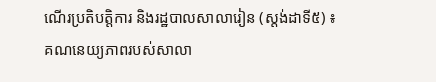ណើរប្រតិបត្តិការ និងរដ្ឋបាលសាលារៀន (ស្តង់ដាទី៥) ៖ គណនេយ្យភាពរបស់សាលា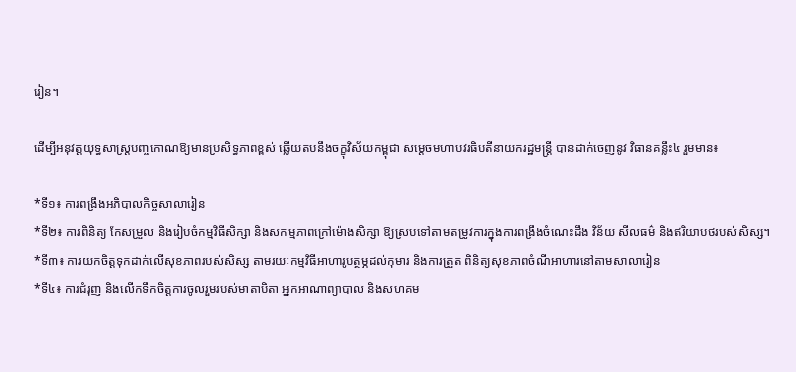រៀន។

ដើម្បីអនុវត្តយុទ្ធសាស្ត្របញ្ចកោណឱ្យមានប្រសិទ្ធភាពខ្ពស់ ឆ្លើយតបនឹងចក្ខុវិស័យកម្ពុជា សម្តេចមហាបវរធិបតីនាយករដ្ឋមន្ត្រី បានដាក់ចេញនូវ វិធានគន្លឹះ៤ រួមមាន៖

*ទី១៖ ការពង្រឹងអភិបាលកិច្ចសាលារៀន
*ទី២៖ ការពិនិត្យ កែសម្រួល និងរៀបចំកម្មវិធីសិក្សា និងសកម្មភាពក្រៅម៉ោងសិក្សា ឱ្យស្របទៅតាមតម្រូវការក្នុងការពង្រឹងចំណេះដឹង វិន័យ សីលធម៌ និងឥរិយាបថរបស់សិស្ស។
*ទី៣៖ ការយកចិត្តទុកដាក់លើសុខភាពរបស់សិស្ស តាមរយៈកម្មវិធីអាហារូបត្ថម្ភដល់កុមារ និងការត្រួត ពិនិត្យសុខភាពចំណីអាហារនៅតាមសាលារៀន
*ទី៤៖ ការជំរុញ និងលើកទឹកចិត្តការចូលរួមរបស់មាតាបិតា អ្នកអាណាព្យាបាល និងសហគម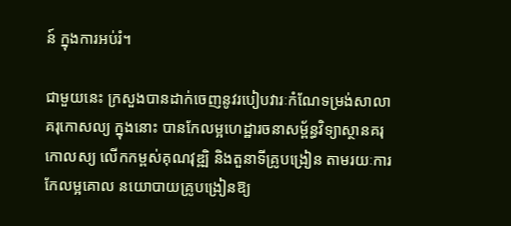ន៍ ក្នុងការអប់រំ។

ជាមួយនេះ ក្រសួងបានដាក់ចេញនូវរបៀបវារៈកំណែទម្រង់សាលាគរុកោសល្យ ក្នុងនោះ បានកែលម្អហេដ្ឋារចនាសម្ព័ន្ធវិទ្យាស្ថានគរុកោលស្យ លើកកម្ពស់គុណវុឌ្ឍិ និងតួនាទីគ្រូបង្រៀន តាមរយៈការកែលម្អគោល នយោបាយគ្រូបង្រៀនឱ្យ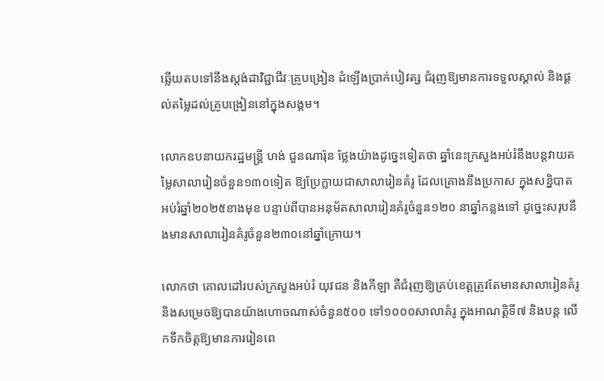ឆ្លើយតបទៅនឹងស្តង់ដាវិជ្ជាជីវៈគ្រូបង្រៀន ដំឡើងប្រាក់បៀវត្ស ជំរុញឱ្យមានការទទួលស្គាល់ និងផ្តល់តម្លៃដល់គ្រូបង្រៀននៅក្នុងសង្គម។

លោកឧបនាយករដ្ឋមន្ត្រី ហង់ ជួនណារ៉ុន ថ្លែងយ៉ាងដូច្នេះទៀតថា ឆ្នាំនេះក្រសួងអប់រំនឹងបន្តវាយតម្លៃសាលារៀនចំនួន១៣០ទៀត ឱ្យប្រែក្លាយជាសាលារៀនគំរូ ដែលគ្រោងនឹងប្រកាស ក្នុងសន្និបាតអប់រំឆ្នាំ២០២៥ខាងមុខ បន្ទាប់ពីបានអនុម័តសាលារៀនគំរូចំនួន១២០ នាឆ្នាំកន្លងទៅ ដូច្នេះសរុបនឹងមានសាលារៀនគំរូចំនួន២៣០នៅឆ្នាំក្រោយ។

លោកថា គោលដៅរបស់ក្រសួងអប់រំ យុវជន និងកីឡា គឺជំរុញឱ្យគ្រប់ខេត្តត្រូវតែមានសាលារៀនគំរូ និងសម្រេចឱ្យបានយ៉ាងហោចណាស់ចំនួន៥០០ ទៅ១០០០សាលាគំរូ ក្នុងអាណត្តិទី៧ និងបន្ត លើកទឹកចិត្តឱ្យមានការរៀនពេ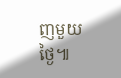ញមួយថ្ងៃ៕